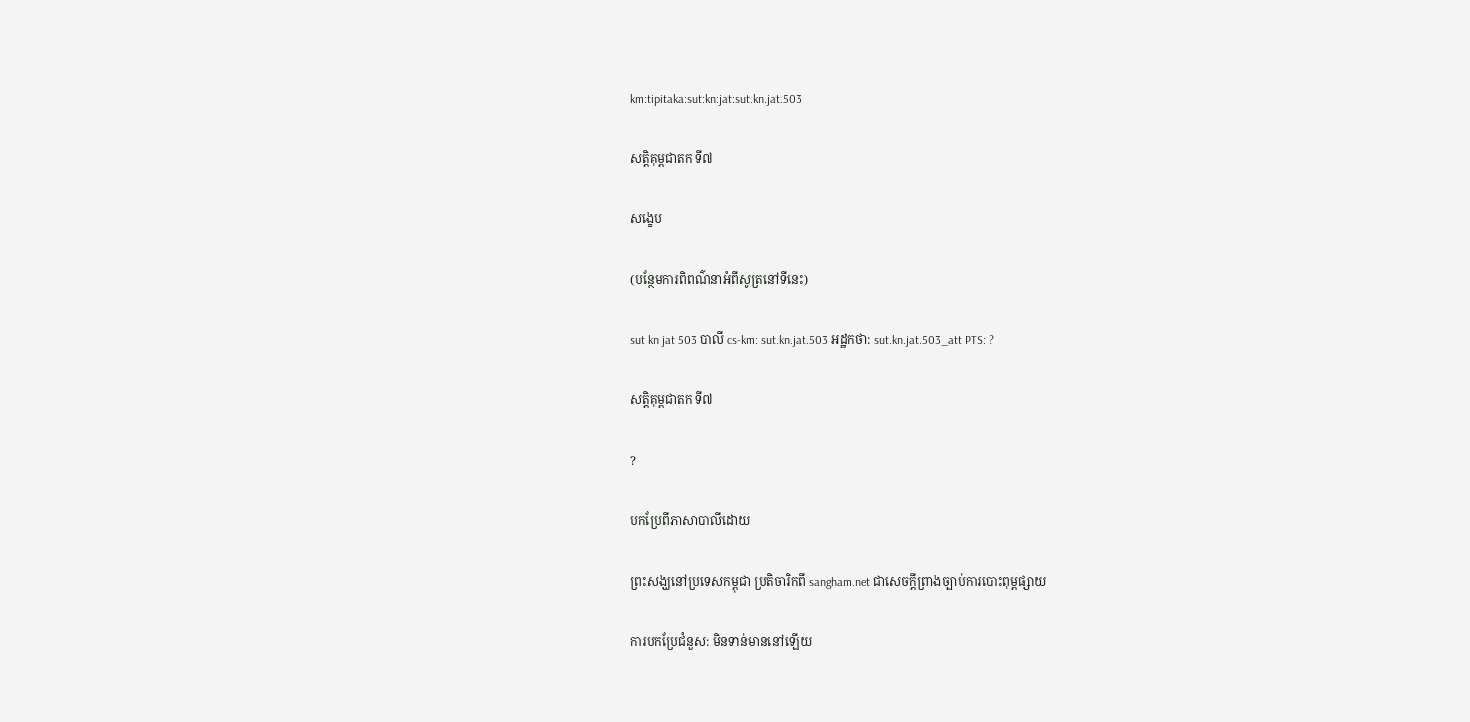km:tipitaka:sut:kn:jat:sut.kn.jat.503

សត្តិគុម្ពជាតក ទី៧

សង្ខេប

(បន្ថែមការពិពណ៌នាអំពីសូត្រនៅទីនេះ)

sut kn jat 503 បាលី cs-km: sut.kn.jat.503 អដ្ឋកថា: sut.kn.jat.503_att PTS: ?

សត្តិគុម្ពជាតក ទី៧

?

បកប្រែពីភាសាបាលីដោយ

ព្រះសង្ឃនៅប្រទេសកម្ពុជា ប្រតិចារិកពី sangham.net ជាសេចក្តីព្រាងច្បាប់ការបោះពុម្ពផ្សាយ

ការបកប្រែជំនួស: មិនទាន់មាននៅឡើយ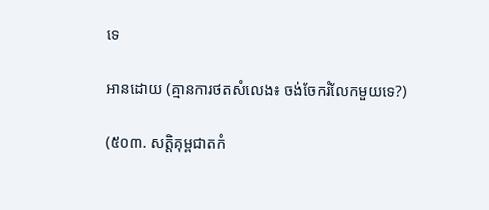ទេ

អានដោយ (គ្មានការថតសំលេង៖ ចង់ចែករំលែកមួយទេ?)

(៥០៣. សត្តិគុម្ពជាតកំ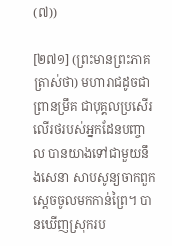(៧))

[២៧១] (ព្រះមានព្រះភាគត្រាស់ថា) មហារាជដូចជាព្រានម្រឹគ ជាបុគ្គលប្រសើរលើរថរបស់អ្នកដែនបញ្ចាល បានយាងទៅជាមួយនឹងសេនា សាបសូន្យចាកពួកសេ្តចចូលមកកាន់ព្រៃ។ បានឃើញស្រុករប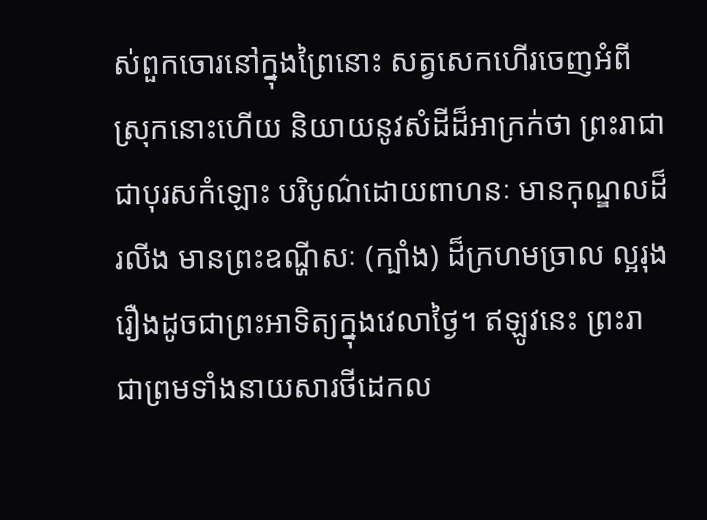ស់ពួកចោរនៅក្នុងព្រៃនោះ សត្វសេកហើរចេញអំពីស្រុកនោះហើយ និយាយនូវសំដីដ៏អាក្រក់ថា ព្រះរាជាជាបុរសកំឡោះ បរិបូណ៌ដោយពាហនៈ មានកុណ្ឌលដ៏រលីង មានព្រះឧណ្ហីសៈ (ក្បាំង) ដ៏ក្រហមច្រាល ល្អរុងរឿងដូចជាព្រះអាទិត្យក្នុងវេលាថ្ងៃ។ ឥឡូវនេះ ព្រះរាជាព្រមទាំងនាយសារថីដេកល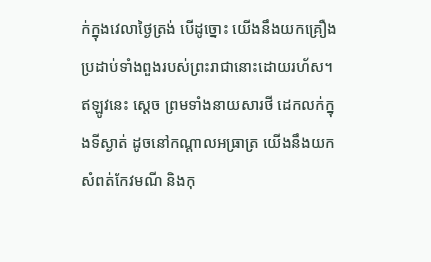ក់ក្នុងវេលាថ្ងៃត្រង់ បើដូច្នោះ យើងនឹងយកគ្រឿងប្រដាប់ទាំងពួងរបស់ព្រះរាជានោះដោយរហ័ស។ ឥឡូវនេះ ស្តេច ព្រមទាំងនាយសារថី ដេកលក់ក្នុងទីស្ងាត់ ដូចនៅកណ្តាលអធ្រាត្រ យើងនឹងយកសំពត់កែវមណី និងកុ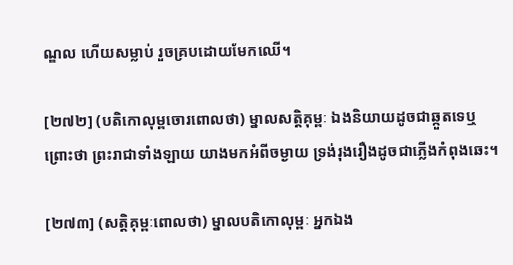ណ្ឌល ហើយសម្លាប់ រួចគ្របដោយមែកឈើ។

[២៧២] (បតិកោលុម្ពចោរពោលថា) ម្នាលសត្តិគុម្ពៈ ឯងនិយាយដូចជាឆ្កួតទេឬ ព្រោះថា ព្រះរាជាទាំងឡាយ យាងមកអំពីចម្ងាយ ទ្រង់រុងរឿងដូចជាភ្លើងកំពុងឆេះ។

[២៧៣] (សត្តិគុម្ពៈពោលថា) ម្នាលបតិកោលុម្ពៈ អ្នកឯង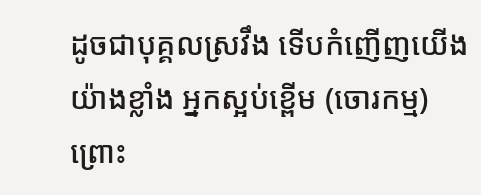ដូចជាបុគ្គលស្រវឹង ទើបកំញើញយើងយ៉ាងខ្លាំង អ្នកស្អប់ខ្ពើម (ចោរកម្ម) ព្រោះ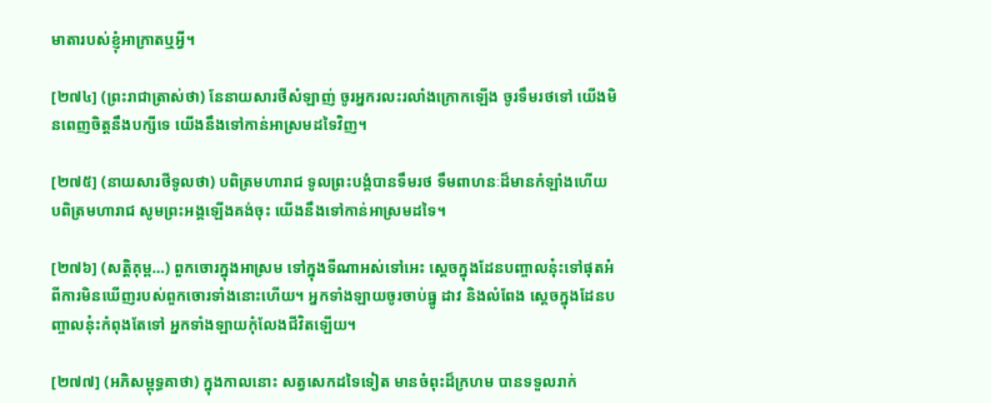មាតារបស់ខ្ញុំអាក្រាតឬអ្វី។

[២៧៤] (ព្រះរាជាត្រាស់ថា) នែនាយសារថីសំឡាញ់ ចូរអ្នករលះរលាំងក្រោកឡើង ចូរទឹមរថទៅ យើងមិនពេញចិត្តនឹងបក្សីទេ យើងនឹងទៅកាន់អាស្រមដទៃវិញ។

[២៧៥] (នាយសារថីទូលថា) បពិត្រមហារាជ ទូលព្រះបង្គំបានទឹមរថ ទឹមពាហនៈដ៏មានកំឡាំងហើយ បពិត្រមហារាជ សូមព្រះអង្គឡើងគង់ចុះ យើងនឹងទៅកាន់អាស្រមដទៃ។

[២៧៦] (សត្តិគុម្ព…) ពួកចោរក្នុងអាស្រម ទៅក្នុងទីណាអស់ទៅអេះ ស្តេចក្នុងដែនបញ្ចាលនុ៎ះទៅផុតអំពីការមិនឃើញរបស់ពួកចោរទាំងនោះហើយ។ អ្នកទាំងឡាយចូរចាប់ធ្នូ ដាវ និងលំពែង ស្តេចក្នុងដែនបញ្ចាលនុ៎ះកំពុងតែទៅ អ្នកទាំងឡាយកុំលែងជីវិតឡើយ។

[២៧៧] (អភិសម្ពុទ្ធគាថា) ក្នុងកាលនោះ សត្វសេកដទៃទៀត មានចំពុះដ៏ក្រហម បានទទួលរាក់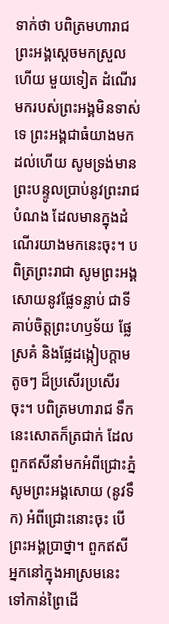ទាក់ថា បពិត្រមហារាជ ព្រះអង្គស្តេចមកស្រួលហើយ មួយទៀត ដំណើរមករបស់ព្រះអង្គមិនទាស់ទេ ព្រះអង្គជាធំយាងមកដល់ហើយ សូមទ្រង់មានព្រះបន្ទូលប្រាប់នូវព្រះរាជបំណង ដែលមានក្នុងដំណើរយាងមកនេះចុះ។ បពិត្រព្រះរាជា សូមព្រះអង្គសោយនូវផ្លែទន្លាប់ ជាទីគាប់ចិត្តព្រះហឫទ័យ ផ្លែស្រគំ និងផ្លែដង្កៀបក្តាមតូចៗ ដ៏ប្រសើរប្រសើរចុះ។ បពិត្រមហារាជ ទឹកនេះសោតក៏ត្រជាក់ ដែលពួកឥសីនាំមកអំពីជ្រោះភ្នំ សូមព្រះអង្គសោយ (នូវទឹក) អំពីជ្រោះនោះចុះ បើព្រះអង្គប្រាថ្នា។ ពួកឥសីអ្នកនៅក្នុងអាស្រមនេះ ទៅកាន់ព្រៃដើ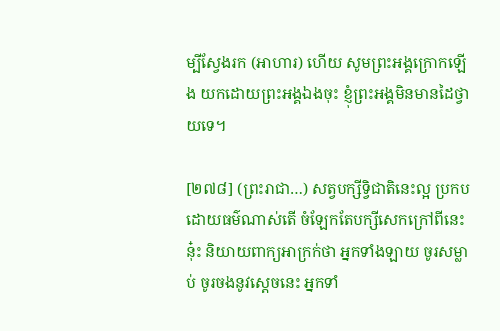ម្បីស្វែងរក (អាហារ) ហើយ សូមព្រះអង្គក្រោកឡើង យកដោយព្រះអង្គឯងចុះ ខ្ញុំព្រះអង្គមិនមានដៃថ្វាយទេ។

[២៧៨] (ព្រះរាជា…) សត្វបក្សីទ្វិជាតិនេះល្អ ប្រកបដោយធម៌ណាស់តើ ចំឡែកតែបក្សីសេកក្រៅពីនេះនុ៎ះ និយាយពាក្យអាក្រក់ថា អ្នកទាំងឡាយ ចូរសម្លាប់ ចូរចងនូវស្តេចនេះ អ្នកទាំ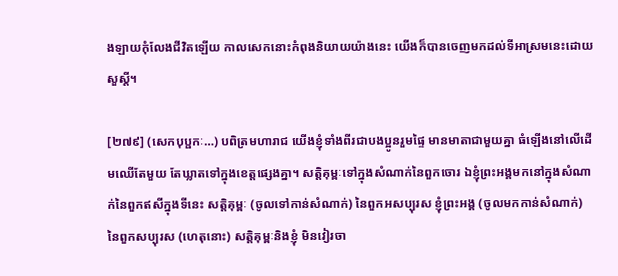ងឡាយកុំលែងជីវិតឡើយ កាលសេកនោះកំពុងនិយាយយ៉ាងនេះ យើងក៏បានចេញមកដល់ទីអាស្រមនេះដោយសួស្តី។

[២៧៩] (សេកបុប្ផកៈ…) បពិត្រមហារាជ យើងខ្ញុំទាំងពីរជាបងប្អូនរួមផ្ទៃ មានមាតាជាមួយគ្នា ធំឡើងនៅលើដើមឈើតែមួយ តែឃ្លាតទៅក្នុងខេត្តផ្សេងគ្នា។ សត្តិគុម្ពៈទៅក្នុងសំណាក់នៃពួកចោរ ឯខ្ញុំព្រះអង្គមកនៅក្នុងសំណាក់នៃពួកឥសីក្នុងទីនេះ សត្តិគុម្ពៈ (ចូលទៅកាន់សំណាក់) នៃពួកអសប្បុរស ខ្ញុំព្រះអង្គ (ចូលមកកាន់សំណាក់) នៃពួកសប្បុរស (ហេតុនោះ) សត្តិគុម្ពៈនិងខ្ញុំ មិនវៀរចា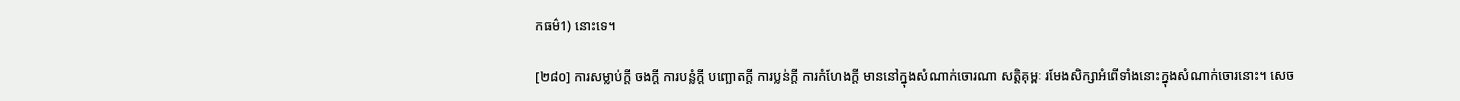កធម៌1) នោះទេ។

[២៨០] ការសម្លាប់ក្តី ចងក្តី ការបន្លំក្តី បញ្ឆោតក្តី ការប្លន់ក្តី ការកំហែងក្តី មាននៅក្នុងសំណាក់ចោរណា សត្តិគុម្ពៈ រមែងសិក្សាអំពើទាំងនោះក្នុងសំណាក់ចោរនោះ។ សេច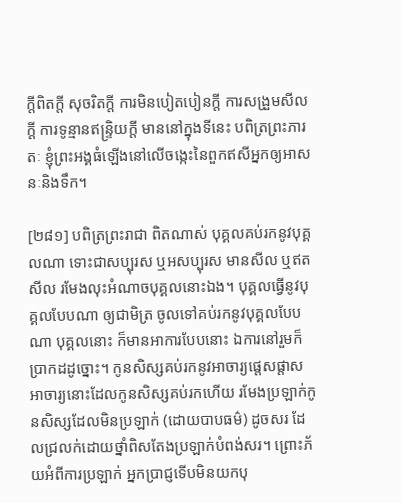ក្តីពិតក្តី សុចរិតក្តី ការមិនបៀតបៀនក្តី ការសង្រួមសីលក្តី ការទូន្មានឥន្រ្ទិយក្តី មាននៅក្នុងទីនេះ បពិត្រព្រះភារតៈ ខ្ញុំព្រះអង្គធំឡើងនៅលើចង្កេះនៃពួកឥសីអ្នកឲ្យអាសនៈនិងទឹក។

[២៨១] បពិត្រព្រះរាជា ពិតណាស់ បុគ្គលគប់រកនូវបុគ្គលណា ទោះជាសប្បុរស ឬអសប្បុរស មានសីល ឬឥតសីល រមែងលុះអំណាចបុគ្គលនោះឯង។ បុគ្គលធ្វើនូវបុគ្គលបែបណា ឲ្យជាមិត្រ ចូលទៅគប់រកនូវបុគ្គលបែបណា បុគ្គលនោះ ក៏មានអាការបែបនោះ ឯការនៅរួមក៏ប្រាកដដូច្នោះ។ កូនសិស្សគប់រកនូវអាចារ្យផ្តេសផ្តាស អាចារ្យនោះដែលកូនសិស្សគប់រកហើយ រមែងប្រឡាក់កូនសិស្សដែលមិនប្រឡាក់ (ដោយបាបធម៌) ដូចសរ ដែលជ្រលក់ដោយថ្នាំពិសតែងប្រឡាក់បំពង់សរ។ ព្រោះភ័យអំពីការប្រឡាក់ អ្នកប្រាជ្ញទើបមិនយកបុ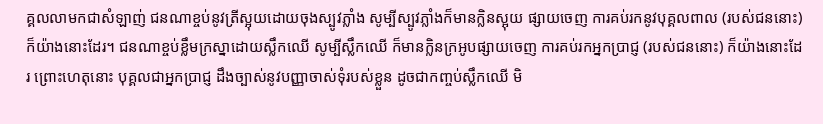គ្គលលាមកជាសំឡាញ់ ជនណាខ្ចប់នូវត្រីស្អុយដោយចុងស្បូវភ្លាំង សូម្បីស្បូវភ្លាំងក៏មានក្លិនស្អុយ ផ្សាយចេញ ការគប់រកនូវបុគ្គលពាល (របស់ជននោះ) ក៏យ៉ាងនោះដែរ។ ជនណាខ្ចប់ខ្លឹមក្រស្នាដោយស្លឹកឈើ សូម្បីស្លឹកឈើ ក៏មានក្លិនក្រអូបផ្សាយចេញ ការគប់រកអ្នកប្រាជ្ញ (របស់ជននោះ) ក៏យ៉ាងនោះដែរ ព្រោះហេតុនោះ បុគ្គលជាអ្នកប្រាជ្ញ ដឹងច្បាស់នូវបញ្ញាចាស់ទុំរបស់ខ្លួន ដូចជាកញ្ចប់ស្លឹកឈើ មិ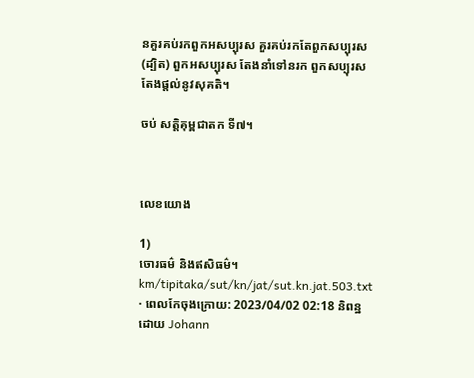នគួរគប់រកពួកអសប្បុរស គួរគប់រកតែពួកសប្បុរស (ដ្បិត) ពួកអសប្បុរស តែងនាំទៅនរក ពួកសប្បុរសតែងផ្តល់នូវសុគតិ។

ចប់ សត្តិគុម្ពជាតក ទី៧។



លេខយោង

1)
ចោរធម៌ និងឥសិធម៌។
km/tipitaka/sut/kn/jat/sut.kn.jat.503.txt · ពេលកែចុងក្រោយ: 2023/04/02 02:18 និពន្ឋដោយ Johann